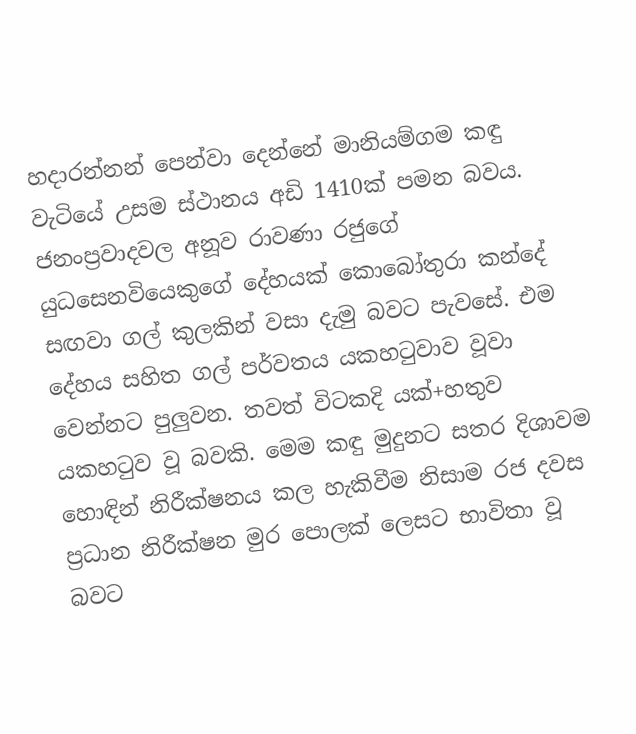හදාරන්නන් පෙන්වා දෙන්නේ මානියම්ගම කඳු වැටියේ උසම ස්ථානය අඩි 1410ක් පමන බවය. ජනංප්‍රවාදවල අනූව රාවණා රජුගේ යුධසෙනවියෙකුගේ දේහයක් කොබෝතුරා කන්දේ සඟවා ගල් කුලකින් වසා දැමු බවට පැවසේ. එම දේහය සහිත ගල් පර්වතය යකහ‍ටුවාව වූවා වෙන්නට පුලුවන. තවත් විටකදි යක්+හතුව යකහ‍ටුව වූ බවකි. මෙම කඳු මුදුනට සතර දිශාවම හොඳින් නිරීක්ෂනය කල හැකිවීම නිසාම රජ දවස ප්‍රධාන නිරීක්ෂන මුර පොලක් ලෙසට භාවිතා වූ බවට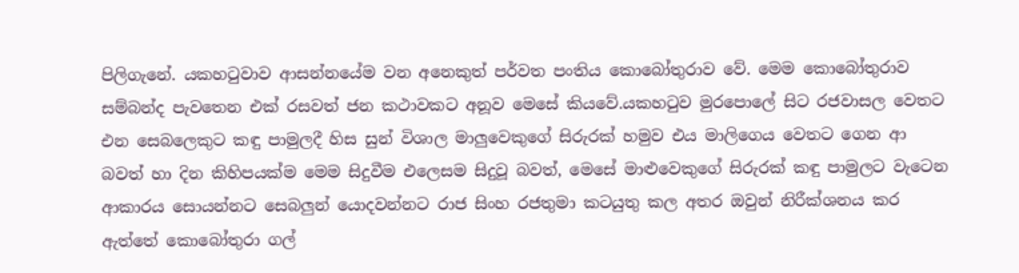පිලිගැනේ. යකහ‍ටුවාව ආසන්නයේම වන අනෙකුත් පර්වත පංතිය කොබෝතුරාව වේ. මෙම කොබෝතුරාව සම්බන්ද පැවතෙන එක් රසවත් ජන කථාවකට අනූව මෙසේ කියවේ.යකහ‍ටුව මුරපොලේ සිට රජවාසල වෙතට එන සෙබලෙකුට කඳු පාමුලදී හිස සුන් විශාල මාලුවෙකුගේ සිරුරක් හමුව එය මාලිගෙය වෙතට ගෙන ආ බවත් හා දින කිහිපයක්ම මෙම සිදුවීම එලෙසම සිදුවූ බවත්, මෙසේ මාළුවෙකුගේ සිරුරක් කඳු පාමුලට වැටෙන ආකාරය සොයන්නට සෙබලුන් යොදවන්නට රාජ සිංහ රජතුමා කටයුතු කල අතර ඔවුන් නිරීක්ශනය කර ඇත්තේ කොබෝතුරා ගල්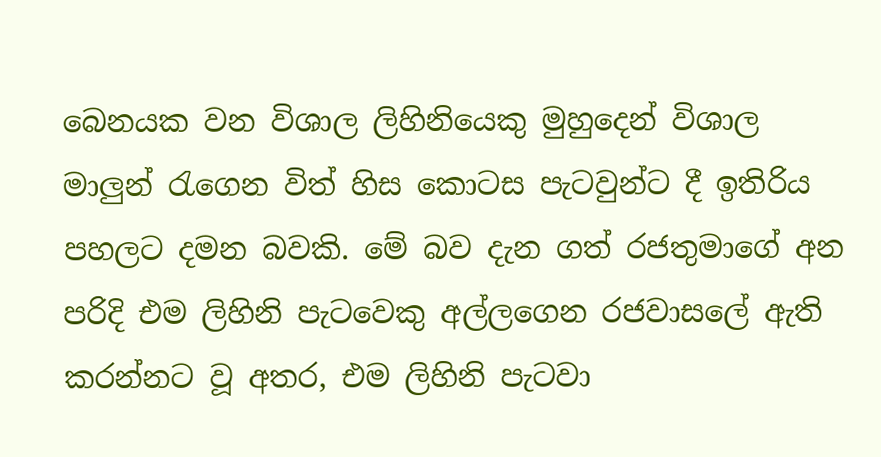බෙනයක වන විශාල ලිහිනියෙකු මුහුදෙන් විශාල මාලුන් ‍රැගෙන විත් හිස කොටස පැටවුන්ට දී ඉතිරිය පහලට දමන බවකි. මේ බව දැන ගත් රජතුමාගේ අන පරිදි එම ලිහිනි පැටවෙකු අල්ලගෙන රජවාසලේ ඇති කරන්නට වූ අතර, එම ලිහිනි පැටවා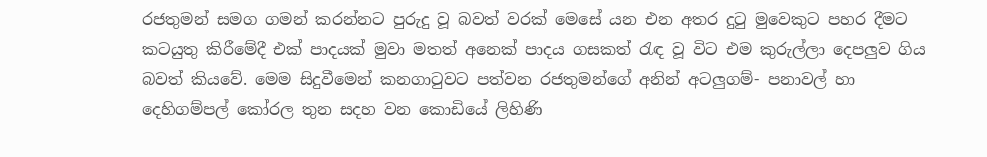රජතුමන් සමග ගමන් කරන්නට පුරුදු වූ බවත් වරක් මෙසේ යන එන අතර දු‍ටු මුවෙකුට පහර දීමට කටයුතු කිරීමේදී එක් පාදයක් මුවා මතත් අනෙක් පාදය ගසකත් ‍රැඳ වූ විට එම කුරුල්ලා දෙපලුව ගිය බවත් කියවේ. මෙම සිදුවීමෙන් කනගා‍ටුවට පත්වන රජතුමන්ගේ අනින් අටලුගම්- පනාවල් හා දෙහිගම්පල් කෝරල තුන සදහ වන කොඩියේ ලිහිණි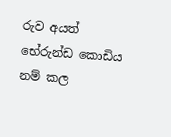රුව අයත් භේරුන්ඩ කොඩිය නම් කල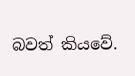බවත් කියවේ.